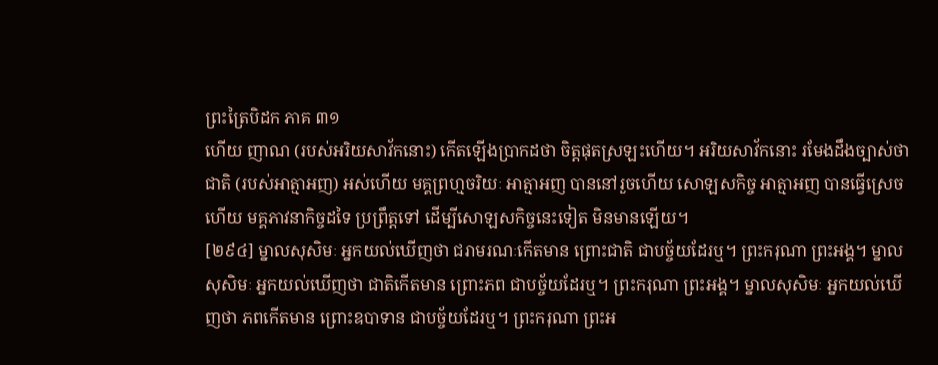ព្រះត្រៃបិដក ភាគ ៣១
ហើយ ញាណ (របស់អរិយសាវ័កនោះ) កើតឡើងប្រាកដថា ចិត្តផុតស្រឡះហើយ។ អរិយសាវ័កនោះ រមែងដឹងច្បាស់ថា ជាតិ (របស់អាត្មាអញ) អស់ហើយ មគ្គព្រហ្មចរិយៈ អាត្មាអញ បាននៅរួចហើយ សោឡសកិច្ច អាត្មាអញ បានធ្វើស្រេចហើយ មគ្គភាវនាកិច្ចដទៃ ប្រព្រឹត្តទៅ ដើម្បីសោឡសកិច្ចនេះទៀត មិនមានឡើយ។
[២៩៤] ម្នាលសុសិមៈ អ្នកយល់ឃើញថា ជរាមរណៈកើតមាន ព្រោះជាតិ ជាបច្ច័យដែរឬ។ ព្រះករុណា ព្រះអង្គ។ ម្នាលសុសិមៈ អ្នកយល់ឃើញថា ជាតិកើតមាន ព្រោះភព ជាបច្ច័យដែរឬ។ ព្រះករុណា ព្រះអង្គ។ ម្នាលសុសិមៈ អ្នកយល់ឃើញថា ភពកើតមាន ព្រោះឧបាទាន ជាបច្ច័យដែរឬ។ ព្រះករុណា ព្រះអ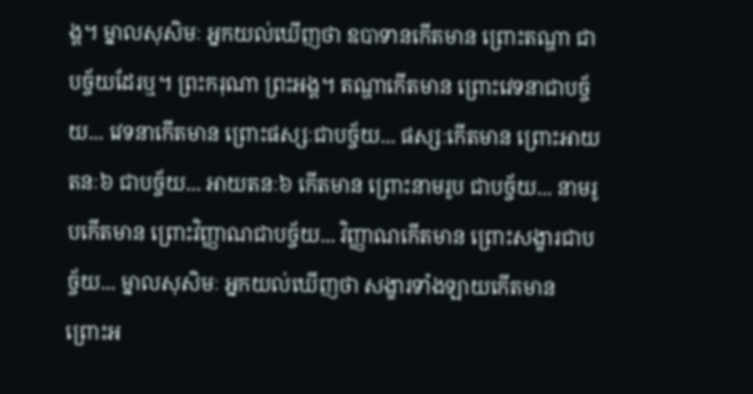ង្គ។ ម្នាលសុសិមៈ អ្នកយល់ឃើញថា ឧបាទានកើតមាន ព្រោះតណ្ហា ជាបច្ច័យដែរឬ។ ព្រះករុណា ព្រះអង្គ។ តណ្ហាកើតមាន ព្រោះវេទនាជាបច្ច័យ... វេទនាកើតមាន ព្រោះផស្សៈជាបច្ច័យ... ផស្សៈកើតមាន ព្រោះអាយតនៈ៦ ជាបច្ច័យ... អាយតនៈ៦ កើតមាន ព្រោះនាមរូប ជាបច្ច័យ... នាមរូបកើតមាន ព្រោះវិញ្ញាណជាបច្ច័យ... វិញ្ញាណកើតមាន ព្រោះសង្ខារជាបច្ច័យ... ម្នាលសុសិមៈ អ្នកយល់ឃើញថា សង្ខារទាំងឡាយកើតមាន ព្រោះអ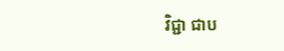វិជ្ជា ជាប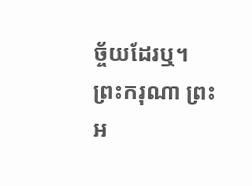ច្ច័យដែរឬ។ ព្រះករុណា ព្រះអ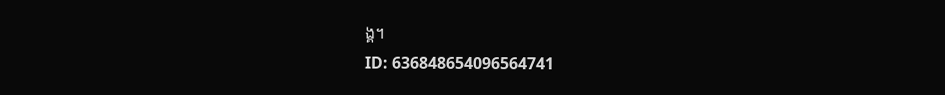ង្គ។
ID: 636848654096564741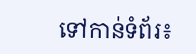ទៅកាន់ទំព័រ៖